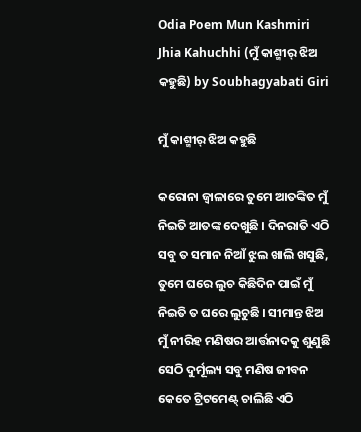Odia Poem Mun Kashmiri Jhia Kahuchhi (ମୁଁ କାଶ୍ମୀର୍ ଝିଅ କହୁଛି) by Soubhagyabati Giri

ମୁଁ କାଶ୍ମୀର୍ ଝିଅ କହୁଛି

କରୋନା ଜ୍ୱାଳାରେ ତୁମେ ଆତଙ୍କିତ ମୁଁ ନିଇତି ଆତଙ୍କ ଦେଖୁଛି । ଦିନରାତି ଏଠି ସବୁ ତ ସମାନ ନିଆଁ ଝୁଲ ଖାଲି ଖସୁଛି, ତୁମେ ଘରେ ଲୁଚ କିଛିଦିନ ପାଇଁ ମୁଁ ନିଇତି ତ ଘରେ ଲୁଚୁଛି । ସୀମାନ୍ତ ଝିଅ ମୁଁ ନୀରିହ ମଣିଷର ଆର୍ତ୍ତନାଦକୁ ଶୁଣୁଛି ସେଠି ଦୁର୍ମୂଲ୍ୟ ସବୁ ମଣିଷ ଜୀବନ କେତେ ଟ୍ରିଟମେଣ୍ଟ୍ ଚାଲିଛି ଏଠି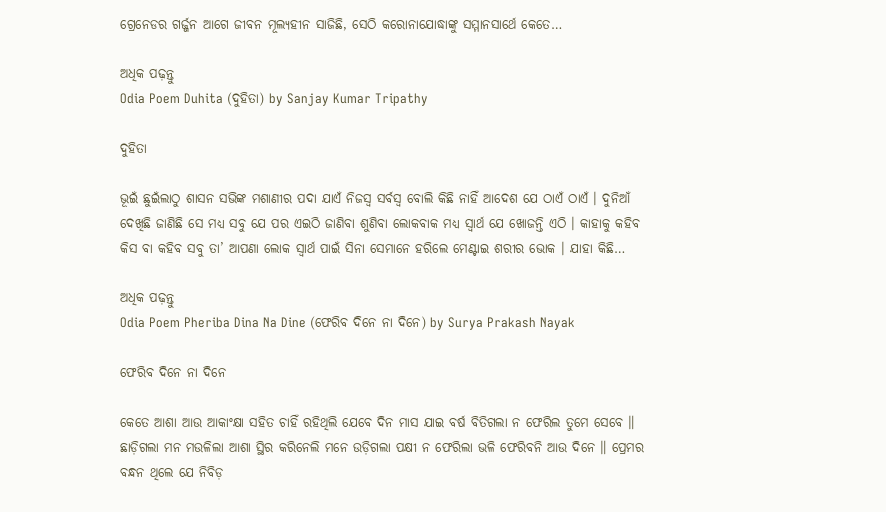ଗ୍ରେନେଡର ଗର୍ଜ୍ଜନ ଆଗେ ଜୀବନ ମୂଲ୍ୟହୀନ ସାଜିଛି, ସେଠି କରୋନାଯୋଦ୍ଧାଙ୍କୁ ସମ୍ମାନସାର୍ଥେ କେତେ…

ଅଧିକ ପଢ଼ନ୍ତୁ
Odia Poem Duhita (ଦୁହିତା) by Sanjay Kumar Tripathy

ଦୁହିତା

ଭୂଇଁ ଛୁଇଁଲାଠୁ ଶାସନ ସଭିଙ୍କ ମଶାଣୀର ପଦା ଯାଏଁ ନିଜସ୍ଵ ସର୍ବସ୍ୱ ବୋଲି କିଛି ନାହିଁ ଆଦେଶ ଯେ ଠାଏଁ ଠାଏଁ । ଦୁନିଆଁ ଦେଖିଛି ଜାଣିଛି ସେ ମଧ୍ୟ ସବୁ ଯେ ପର ଏଇଠି ଜାଣିବା ଶୁଣିବା ଲୋକବାକ ମଧ୍ୟ ସ୍ୱାର୍ଥ ଯେ ଖୋଜନ୍ତି ଏଠି । କାହାକୁ କହିବ କିସ ବା କହିବ ସବୁ ତା’ ଆପଣା ଲୋକ ସ୍ୱାର୍ଥ ପାଇଁ ସିନା ସେମାନେ ହରିଲେ ମେଣ୍ଟାଇ ଶରୀର ଭୋକ । ଯାହା କିଛି…

ଅଧିକ ପଢ଼ନ୍ତୁ
Odia Poem Pheriba Dina Na Dine (ଫେରିବ ଦିନେ ନା ଦିନେ) by Surya Prakash Nayak

ଫେରିବ ଦିନେ ନା ଦିନେ

କେତେ ଆଶା ଆଉ ଆକାଂକ୍ଷା ସହିତ ଚାହିଁ ରହିଥିଲି ଯେବେ ଦିନ ମାସ ଯାଇ ବର୍ଷ ବିତିଗଲା ନ ଫେରିଲ ତୁମେ ସେବେ ॥ ଛାଡ଼ିଗଲା ମନ ମଉଳିଲା ଆଶା ସ୍ଥିର କରିନେଲି ମନେ ଉଡ଼ିଗଲା ପକ୍ଷୀ ନ ଫେରିଲା ଭଳି ଫେରିବନି ଆଉ ଦିନେ ॥ ପ୍ରେମର ବନ୍ଧନ ଥିଲେ ଯେ ନିବିଡ଼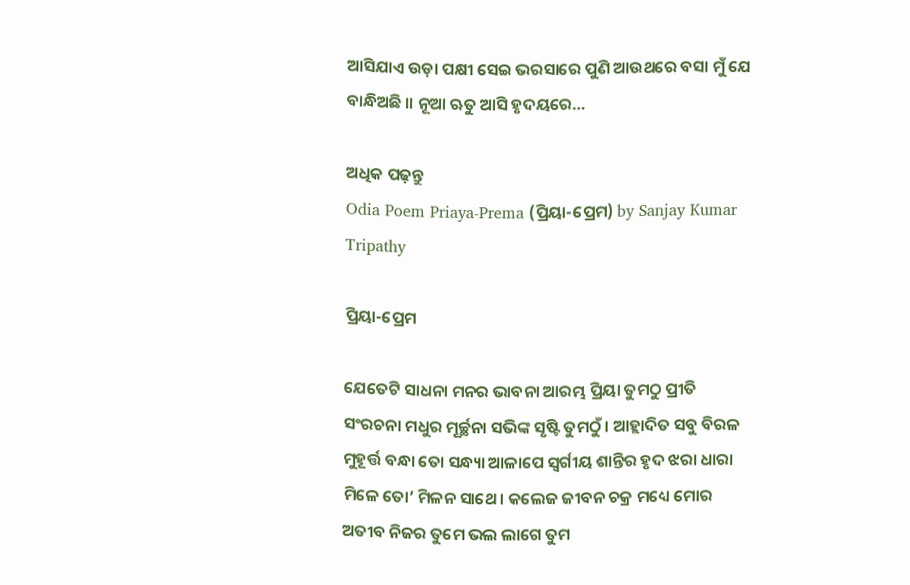ଆସିଯାଏ ଉଡ଼ା ପକ୍ଷୀ ସେଇ ଭରସାରେ ପୁଣି ଆଉଥରେ ବସା ମୁଁ ଯେ ବାନ୍ଧିଅଛି ॥ ନୂଆ ଋତୁ ଆସି ହୃଦୟରେ…

ଅଧିକ ପଢ଼ନ୍ତୁ
Odia Poem Priaya-Prema (ପ୍ରିୟା-ପ୍ରେମ) by Sanjay Kumar Tripathy

ପ୍ରିୟା-ପ୍ରେମ

ଯେତେଟି ସାଧନା ମନର ଭାବନା ଆରମ୍ଭ ପ୍ରିୟା ତୁମଠୁ ପ୍ରୀତି ସଂରଚନା ମଧୁର ମୂର୍ଚ୍ଛନା ସଭିଙ୍କ ସୃଷ୍ଟି ତୁମଠୁଁ । ଆହ୍ଲାଦିତ ସବୁ ବିରଳ ମୁହୂର୍ତ୍ତ ବନ୍ଧା ତୋ ସନ୍ଧ୍ୟା ଆଳାପେ ସ୍ୱର୍ଗୀୟ ଶାନ୍ତିର ହୃଦ ଝରା ଧାରା ମିଳେ ତୋ’ ମିଳନ ସାଥେ । କଲେଜ ଜୀବନ ଚକ୍ର ମଧ୍ୟେ ମୋର ଅତୀବ ନିଜର ତୁମେ ଭଲ ଲାଗେ ତୁମ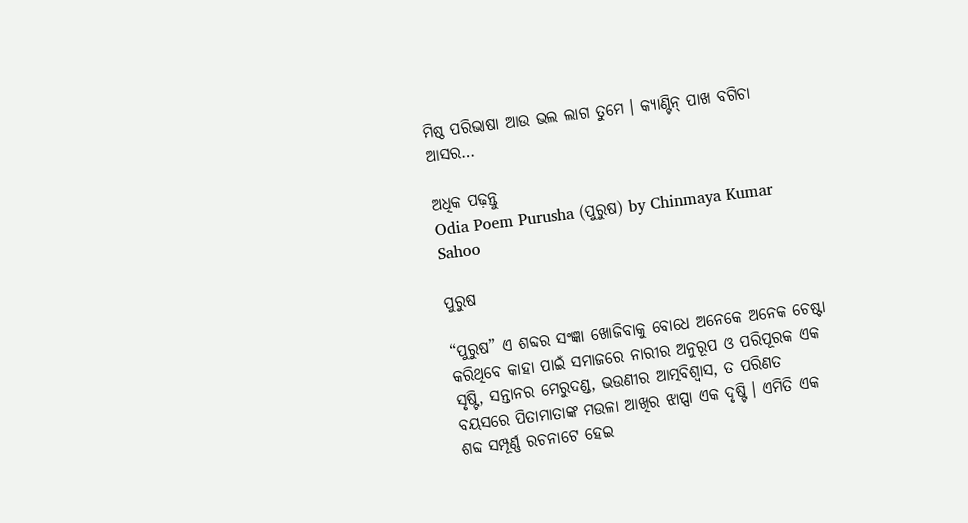ମିଷ୍ଠ ପରିଭାଷା ଆଉ ଭଲ ଲାଗ ତୁମେ । କ୍ୟାଣ୍ଟିନ୍ ପାଖ ବଗିଚା ଆସର…

ଅଧିକ ପଢ଼ନ୍ତୁ
Odia Poem Purusha (ପୁରୁଷ) by Chinmaya Kumar Sahoo

ପୁରୁଷ

“ପୁରୁଷ” ଏ ଶବ୍ଦର ସଂଜ୍ଞା ଖୋଜିବାକୁ ବୋଧେ ଅନେକେ ଅନେକ ଚେଷ୍ଟା କରିଥିବେ କାହା ପାଇଁ ସମାଜରେ ନାରୀର ଅନୁରୂପ ଓ ପରିପୂରକ ଏକ ସୃଷ୍ଟି, ସନ୍ତାନର ମେରୁଦଣ୍ଡ, ଭଉଣୀର ଆତ୍ମବିଶ୍ୱାସ, ତ ପରିଣତ ବୟସରେ ପିତାମାତାଙ୍କ ମଉଳା ଆଖିର ଝାପ୍ସା ଏକ ଦୃଷ୍ଟି । ଏମିତି ଏକ ଶବ୍ଦ ସମ୍ପୂର୍ଣ୍ଣ ରଚନାଟେ ହେଇ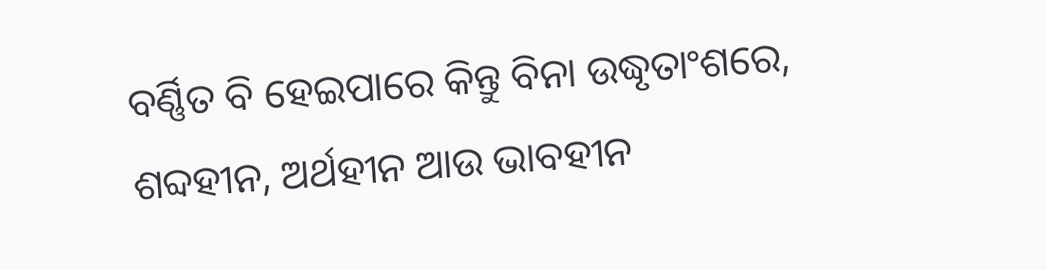ବର୍ଣ୍ଣିତ ବି ହେଇପାରେ କିନ୍ତୁ ବିନା ଉଦ୍ଧୃତାଂଶରେ, ଶବ୍ଦହୀନ, ଅର୍ଥହୀନ ଆଉ ଭାବହୀନ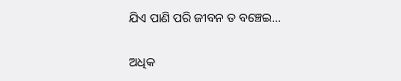ଯିଏ ପାଣି ପରି ଜୀବନ ତ ବଞ୍ଚେଇ…

ଅଧିକ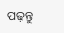ପଢ଼ନ୍ତୁ